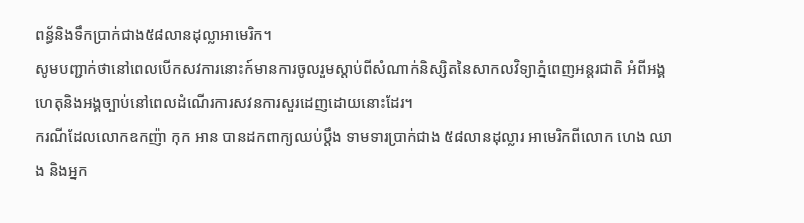ពន្ធ័និងទឹកបា្រក់ជាង៥៨លានដុល្លាអាមេរិក។
សូមបញ្ជាក់ថានៅពេលបើកសវការនោះក៍មានការចូលរួមស្តាប់ពីសំណាក់និស្សិតនៃសាកលវិទ្យាភ្នំពេញអន្តរជាតិ អំពីអង្គហេតុនិងអង្គច្បាប់នៅពេលដំណើរការសវនការសួរដេញដោយនោះដែរ។
ករណីដែលលោកឧកញ៉ា កុក អាន បានដកពាក្យឈប់ប្ដឹង ទាមទារប្រាក់ជាង ៥៨លានដុល្លារ អាមេរិកពីលោក ហេង ឈាង និងអ្នក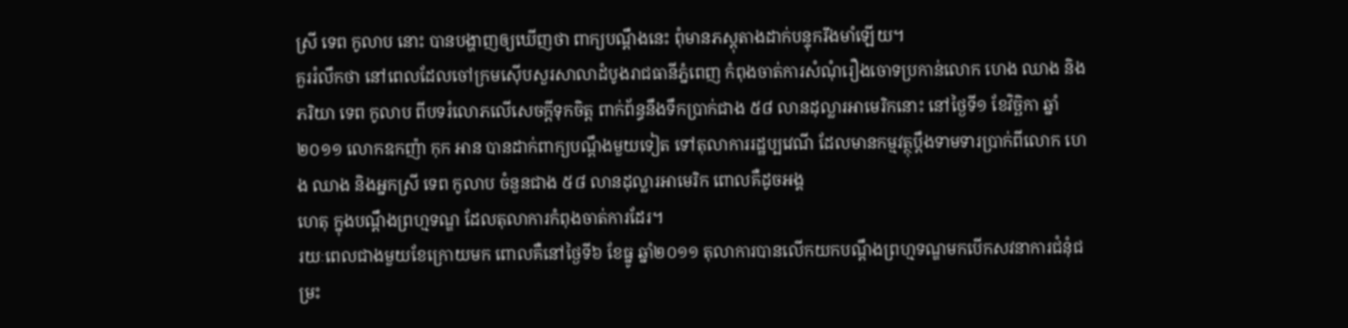ស្រី ទេព កូលាប នោះ បានបង្ហាញឲ្យឃើញថា ពាក្យបណ្ដឹងនេះ ពុំមានភស្ដុតាងដាក់បន្ទុករឹងមាំឡើយ។
គួររំលឹកថា នៅពេលដែលចៅក្រមស៊ើបសួរសាលាដំបូងរាជធានីភ្នំពេញ កំពុងចាត់ការសំណុំរឿងចោទប្រកាន់លោក ហេង ឈាង និងភរិយា ទេព កូលាប ពីបទរំលោភលើសេចក្ដីទុកចិត្ដ ពាក់ព័ន្ធនឹងទឹកប្រាក់ជាង ៥៨ លានដុល្លារអាមេរិកនោះ នៅថ្ងៃទី១ ខែវិច្ឆិកា ឆ្នាំ២០១១ លោកឧកញ៉ា កុក អាន បានដាក់ពាក្យបណ្ដឹងមួយទៀត ទៅតុលាការរដ្ឋប្បវេណី ដែលមានកម្មវត្ថុប្ដឹងទាមទារប្រាក់ពីលោក ហេង ឈាង និងអ្នកស្រី ទេព កូលាប ចំនួនជាង ៥៨ លានដុល្លារអាមេរិក ពោលគឺដូចអង្គ
ហេតុ ក្នុងបណ្ដឹងព្រហ្មទណ្ឌ ដែលតុលាការកំពុងចាត់ការដែរ។
រយៈពេលជាងមួយខែក្រោយមក ពោលគឺនៅថ្ងៃទី៦ ខែធ្នូ ឆ្នាំ២០១១ តុលាការបានលើកយកបណ្ដឹងព្រហ្មទណ្ឌមកបើកសវនាការជំនុំជម្រះ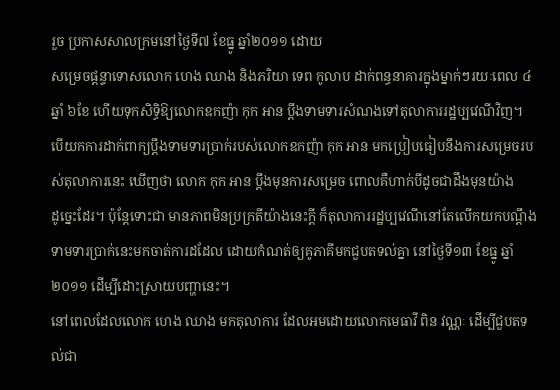រួច ប្រកាសសាលក្រមនៅថ្ងៃទី៧ ខែធ្នូ ឆ្នាំ២០១១ ដោយ
សម្រេចផ្ដន្ទាទោសលោក ហេង ឈាង និងភរិយា ទេព កូលាប ដាក់ពន្ធនាគារក្នុងម្នាក់ៗរយៈពេល ៤ឆ្នាំ ៦ខែ ហើយទុកសិទ្ធិឱ្យលោកឧកញ៉ា កុក អាន ប្ដឹងទាមទារសំណងទៅតុលាការរដ្ឋប្បវេណីវិញ។
បើយកការដាក់ពាក្យប្ដឹងទាមទារប្រាក់របស់លោកឧកញ៉ា កុក អាន មកប្រៀបធៀបនឹងការសម្រេចរបស់តុលាការនេះ ឃើញថា លោក កុក អាន ប្ដឹងមុនការសម្រេច ពោលគឺហាក់បីដូចជាដឹងមុនយ៉ាង
ដូច្នេះដែរ។ ប៉ុន្ដែទោះជា មានភាពមិនប្រក្រតីយ៉ាងនេះក្ដី ក៏តុលាការរដ្ឋប្បវេណីនៅតែលើកយកបណ្ដឹងទាមទារប្រាក់នេះមកចាត់ការដដែល ដោយកំណត់ឲ្យគូភាគីមកជួបតទល់គ្នា នៅថ្ងៃទី១៣ ខែធ្នូ ឆ្នាំ២០១១ ដើម្បីដោះស្រាយបញ្ហានេះ។
នៅពេលដែលលោក ហេង ឈាង មកតុលាការ ដែលអមដោយលោកមេធាវី ពិន វណ្ណៈ ដើម្បីជួបតទល់ជា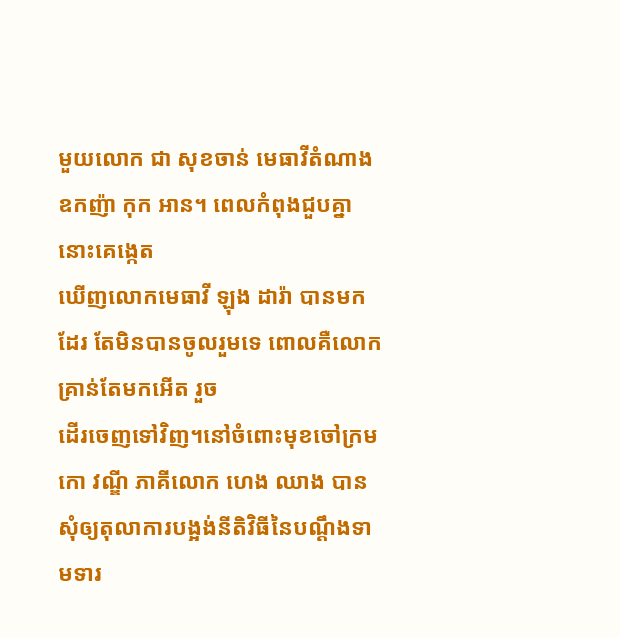មួយលោក ជា សុខចាន់ មេធាវីតំណាង ឧកញ៉ា កុក អាន។ ពេលកំពុងជួបគ្នានោះគេង្កេត
ឃើញលោកមេធាវី ឡុង ដារ៉ា បានមកដែរ តែមិនបានចូលរួមទេ ពោលគឺលោកគ្រាន់តែមកអើត រួច
ដើរចេញទៅវិញ។នៅចំពោះមុខចៅក្រម កោ វណ្ឌី ភាគីលោក ហេង ឈាង បានសុំឲ្យតុលាការបង្អង់នីតិវិធីនៃបណ្ដឹងទាមទារ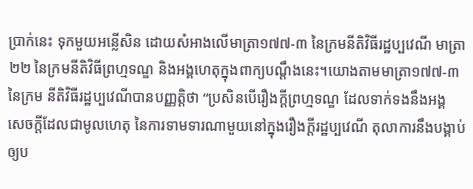ប្រាក់នេះ ទុកមួយអន្លើសិន ដោយសំអាងលើមាត្រា១៧៧-៣ នៃក្រមនីតិវិធីរដ្ឋប្បវេណី មាត្រា២២ នៃក្រមនីតិវិធីព្រហ្មទណ្ឌ និងអង្គហេតុក្នុងពាក្យបណ្ដឹងនេះ។យោងតាមមាត្រា១៧៧-៣ នៃក្រម នីតិវិធីរដ្ឋប្បវេណីបានបញ្ញត្ដិថា “ប្រសិនបើរឿងក្ដីព្រហ្មទណ្ឌ ដែលទាក់ទងនឹងអង្គ
សេចក្ដីដែលជាមូលហេតុ នៃការទាមទារណាមួយនៅក្នុងរឿងក្ដីរដ្ឋប្បវេណី តុលាការនឹងបង្គាប់ឲ្យប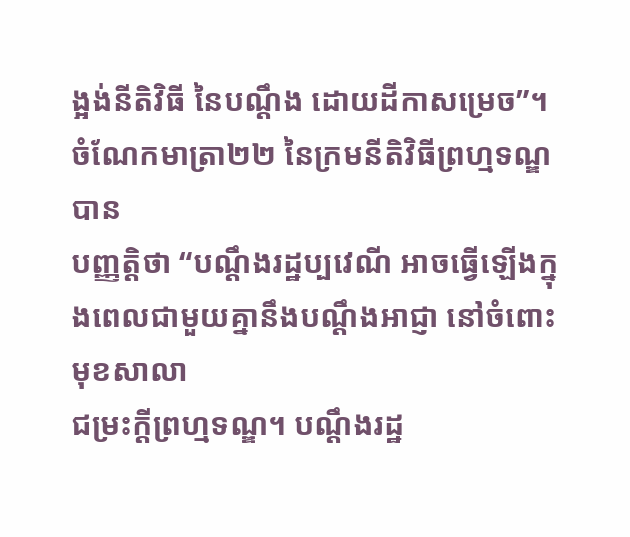ង្អង់នីតិវិធី នៃបណ្ដឹង ដោយដីកាសម្រេច”។ ចំណែកមាត្រា២២ នៃក្រមនីតិវិធីព្រហ្មទណ្ឌបាន
បញ្ញត្ដិថា “បណ្ដឹងរដ្ឋប្បវេណី អាចធ្វើឡើងក្នុងពេលជាមួយគ្នានឹងបណ្ដឹងអាជ្ញា នៅចំពោះមុខសាលា
ជម្រះក្ដីព្រហ្មទណ្ឌ។ បណ្ដឹងរដ្ឋ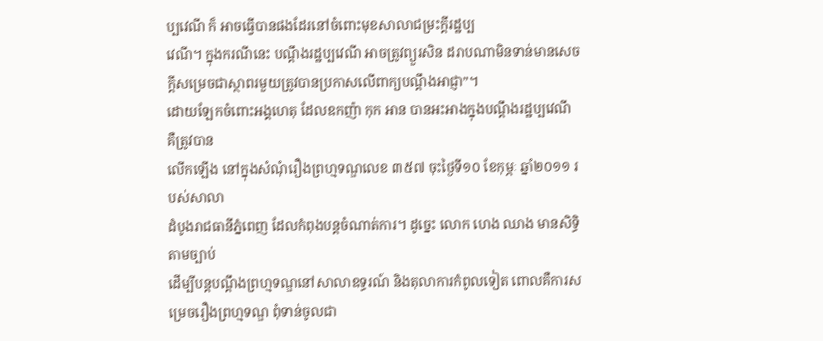ប្បវេណី ក៏ អាចធ្វើបានផងដែរនៅចំពោះមុខសាលាជម្រះក្ដីរដ្ឋប្ប
វេណី។ ក្នុងករណីនេះ បណ្ដឹងរដ្ឋប្បវេណី អាចត្រូវព្យួរសិន ដរាបណាមិនទាន់មានសេចក្ដីសម្រេចជាស្ថាពរមួយត្រូវបានប្រកាសលើពាក្យបណ្ដឹងអាជ្ញា”។
ដោយឡែកចំពោះអង្គហេតុ ដែលឧកញ៉ា កុក អាន បានអះអាងក្នុងបណ្ដឹងរដ្ឋប្បវេណី គឺត្រូវបាន
លើកឡើង នៅក្នុងសំណុំរឿងព្រហ្មទណ្ឌលេខ ៣៥៧ ចុះថ្ងៃទី១០ ខែកុម្ភៈ ឆ្នាំ២០១១ របស់សាលា
ដំបូងរាជធានីភ្នំពេញ ដែលកំពុងបន្ដចំណាត់ការ។ ដូច្នេះ លោក ហេង ឈាង មានសិទ្ធិតាមច្បាប់
ដើម្បីបន្ដបណ្ដឹងព្រហ្មទណ្ឌនៅសាលាឧទ្ធរណ៍ និងតុលាការកំពូលទៀត ពោលគឺការសម្រេចរឿងព្រហ្មទណ្ឌ ពុំទាន់ចូលជា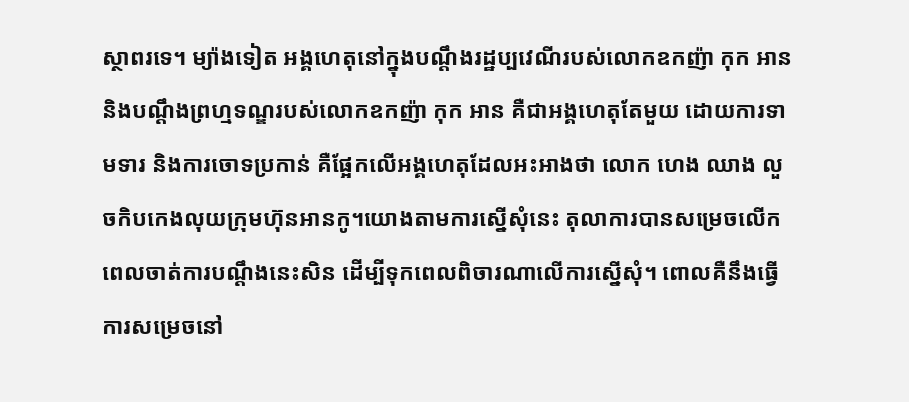ស្ថាពរទេ។ ម្យ៉ាងទៀត អង្គហេតុនៅក្នុងបណ្ដឹងរដ្ឋប្បវេណីរបស់លោកឧកញ៉ា កុក អាន និងបណ្ដឹងព្រហ្មទណ្ឌរបស់លោកឧកញ៉ា កុក អាន គឺជាអង្គហេតុតែមួយ ដោយការទាមទារ និងការចោទប្រកាន់ គឺផ្អែកលើអង្គហេតុដែលអះអាងថា លោក ហេង ឈាង លួចកិបកេងលុយក្រុមហ៊ុនអានកូ។យោងតាមការស្នើសុំនេះ តុលាការបានសម្រេចលើកពេលចាត់ការបណ្ដឹងនេះសិន ដើម្បីទុកពេលពិចារណាលើការស្នើសុំ។ ពោលគឺនឹងធ្វើការសម្រេចនៅ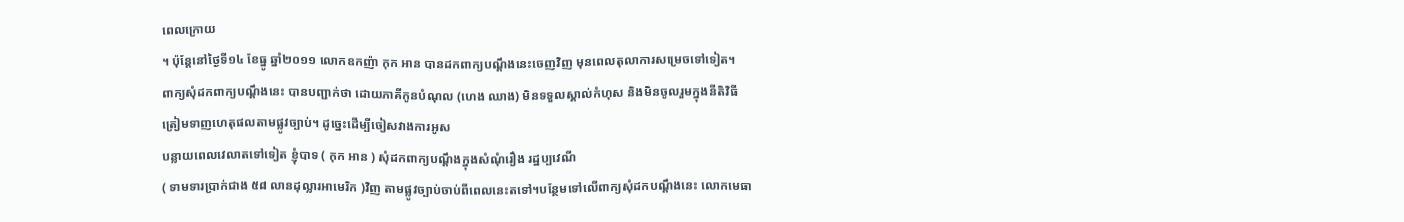ពេលក្រោយ
។ ប៉ុន្ដែនៅថ្ងៃទី១៤ ខែធ្នូ ឆ្នាំ២០១១ លោកឧកញ៉ា កុក អាន បានដកពាក្យបណ្ដឹងនេះចេញវិញ មុនពេលតុលាការសម្រេចទៅទៀត។
ពាក្យសុំដកពាក្យបណ្ដឹងនេះ បានបញ្ជាក់ថា ដោយភាគីកូនបំណុល (ហេង ឈាង) មិនទទួលស្គាល់កំហុស និងមិនចូលរួមក្នុងនីតិវិធីត្រៀមទាញហេតុផលតាមផ្លូវច្បាប់។ ដូច្នេះដើម្បីចៀសវាងការអូស
បន្លាយពេលវេលាតទៅទៀត ខ្ញុំបាទ ( កុក អាន ) សុំដកពាក្យបណ្ដឹងក្នុងសំណុំរឿង រដ្ឋប្បវេណី
( ទាមទារប្រាក់ជាង ៥៨ លានដុល្លារអាមេរិក )វិញ តាមផ្លូវច្បាប់ចាប់ពីពេលនេះតទៅ។បន្ថែមទៅលើពាក្យសុំដកបណ្ដឹងនេះ លោកមេធា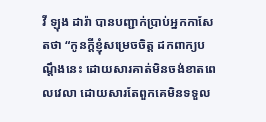វី ឡុង ដារ៉ា បានបញ្ជាក់ប្រាប់អ្នកកាសែតថា “កូនក្ដីខ្ញុំសម្រេចចិត្ដ ដកពាក្យបណ្ដឹងនេះ ដោយសារគាត់មិនចង់ខាតពេលវេលា ដោយសារតែពួកគេមិនទទួល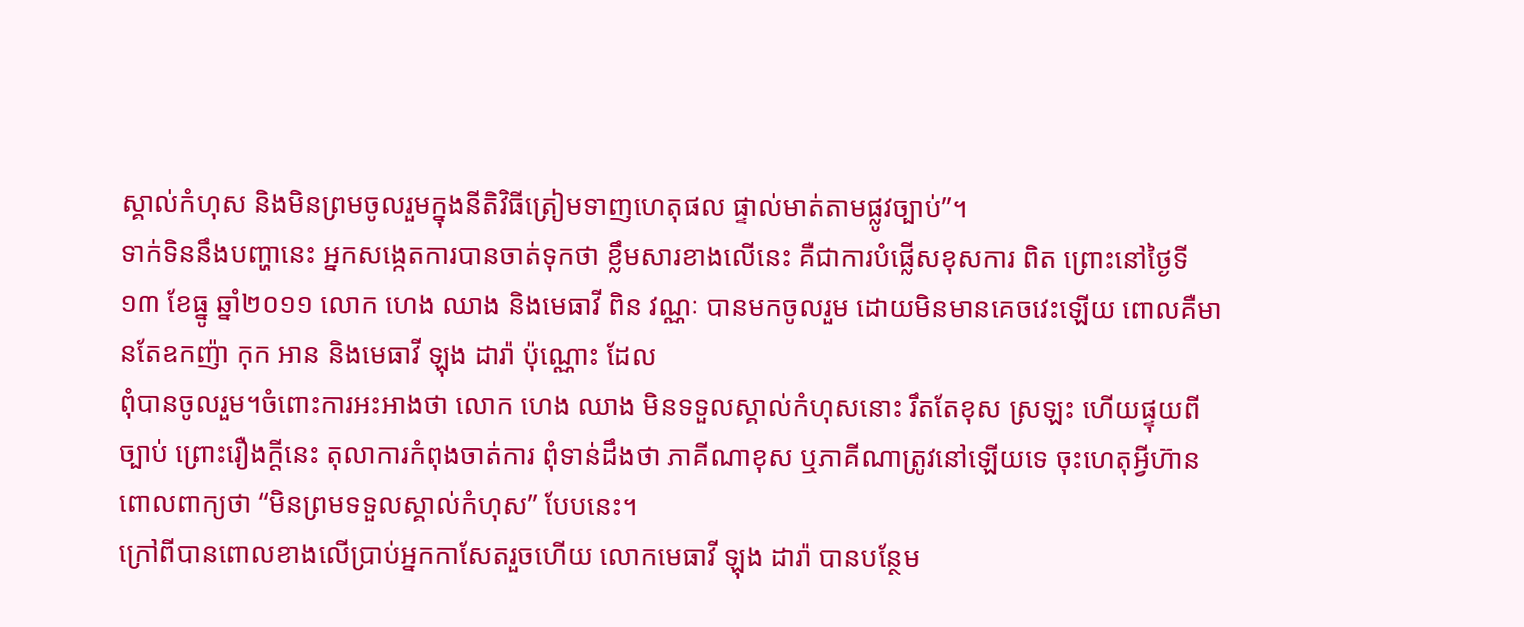ស្គាល់កំហុស និងមិនព្រមចូលរួមក្នុងនីតិវិធីត្រៀមទាញហេតុផល ផ្ទាល់មាត់តាមផ្លូវច្បាប់”។
ទាក់ទិននឹងបញ្ហានេះ អ្នកសង្កេតការបានចាត់ទុកថា ខ្លឹមសារខាងលើនេះ គឺជាការបំផ្លើសខុសការ ពិត ព្រោះនៅថ្ងៃទី១៣ ខែធ្នូ ឆ្នាំ២០១១ លោក ហេង ឈាង និងមេធាវី ពិន វណ្ណៈ បានមកចូលរួម ដោយមិនមានគេចវេះឡើយ ពោលគឺមានតែឧកញ៉ា កុក អាន និងមេធាវី ឡុង ដារ៉ា ប៉ុណ្ណោះ ដែល
ពុំបានចូលរួម។ចំពោះការអះអាងថា លោក ហេង ឈាង មិនទទួលស្គាល់កំហុសនោះ រឹតតែខុស ស្រឡះ ហើយផ្ទុយពីច្បាប់ ព្រោះរឿងក្ដីនេះ តុលាការកំពុងចាត់ការ ពុំទាន់ដឹងថា ភាគីណាខុស ឬភាគីណាត្រូវនៅឡើយទេ ចុះហេតុអ្វីហ៊ានពោលពាក្យថា “មិនព្រមទទួលស្គាល់កំហុស” បែបនេះ។
ក្រៅពីបានពោលខាងលើប្រាប់អ្នកកាសែតរួចហើយ លោកមេធាវី ឡុង ដារ៉ា បានបន្ថែម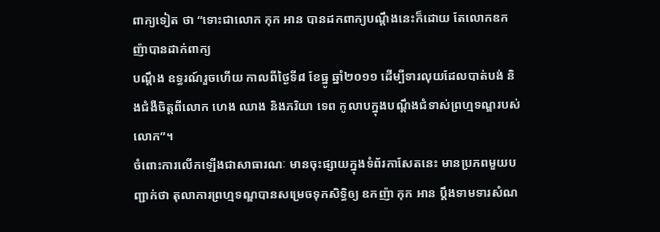ពាក្យទៀត ថា “ទោះជាលោក កុក អាន បានដកពាក្យបណ្ដឹងនេះក៏ដោយ តែលោកឧកញ៉ាបានដាក់ពាក្យ
បណ្ដឹង ឧទ្ធរណ៍រួចហើយ កាលពីថ្ងៃទី៨ ខែធ្នូ ឆ្នាំ២០១១ ដើម្បីទារលុយដែលបាត់បង់ និងជំងឺចិត្ដពីលោក ហេង ឈាង និងភរិយា ទេព កូលាបក្នុងបណ្ដឹងជំទាស់ព្រហ្មទណ្ឌរបស់លោក”។
ចំពោះការលើកឡើងជាសាធារណៈ មានចុះផ្សាយក្នុងទំព័រកាសែតនេះ មានប្រភពមួយបញ្ជាក់ថា តុលាការព្រហ្មទណ្ឌបានសម្រេចទុកសិទ្ធិឲ្យ ឧកញ៉ា កុក អាន ប្ដឹងទាមទារសំណ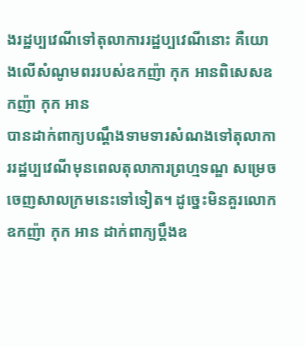ងរដ្ឋប្បវេណីទៅតុលាការរដ្ឋប្បវេណីនោះ គឺយោងលើសំណូមពររបស់ឧកញ៉ា កុក អានពិសេសឧកញ៉ា កុក អាន
បានដាក់ពាក្យបណ្ដឹងទាមទារសំណងទៅតុលាការរដ្ឋប្បវេណីមុនពេលតុលាការព្រហ្មទណ្ឌ សម្រេច
ចេញសាលក្រមនេះទៅទៀត។ ដូច្នេះមិនគួរលោកឧកញ៉ា កុក អាន ដាក់ពាក្យប្ដឹងឧ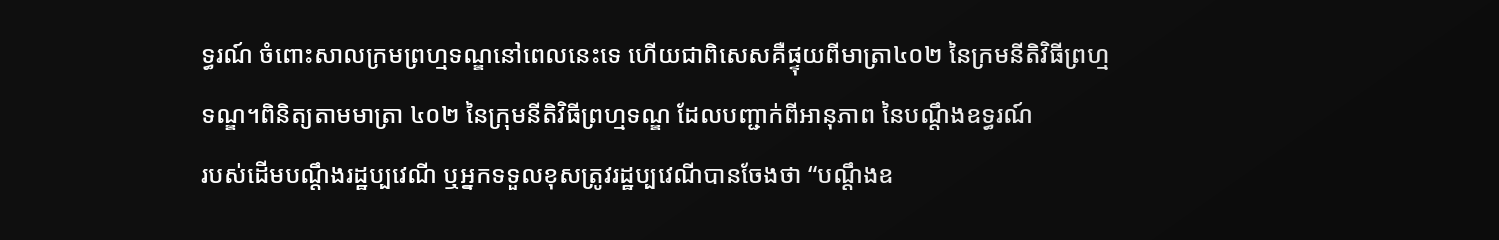ទ្ធរណ៍ ចំពោះសាលក្រមព្រហ្មទណ្ឌនៅពេលនេះទេ ហើយជាពិសេសគឺផ្ទុយពីមាត្រា៤០២ នៃក្រមនីតិវិធីព្រហ្ម
ទណ្ឌ។ពិនិត្យតាមមាត្រា ៤០២ នៃក្រុមនីតិវិធីព្រហ្មទណ្ឌ ដែលបញ្ជាក់ពីអានុភាព នៃបណ្ដឹងឧទ្ធរណ៍
របស់ដើមបណ្ដឹងរដ្ឋប្បវេណី ឬអ្នកទទួលខុសត្រូវរដ្ឋប្បវេណីបានចែងថា “បណ្ដឹងឧ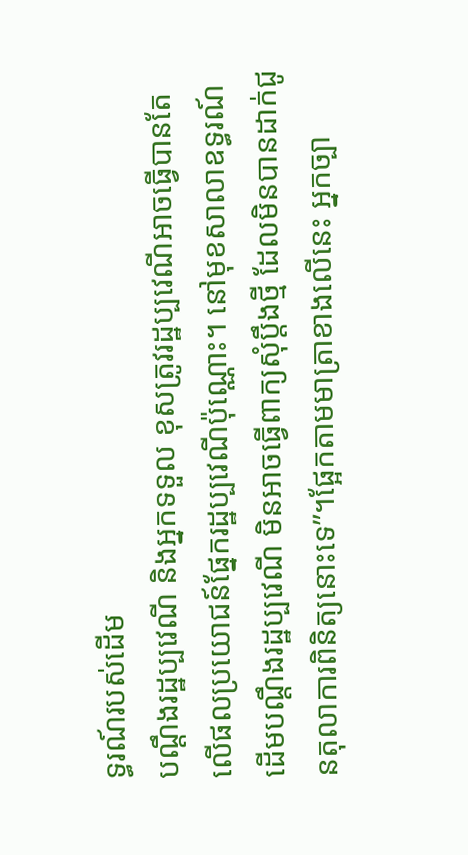ទ្ធរណ៍របស់ដើម
បណ្ដឹងរដ្ឋប្បវេណី និងអ្នកទទួល ខុសត្រូវរដ្ឋប្បវេណីអាចធ្វើបានតែលើផលប្រយោជន៍ផ្នែករដ្ឋប្បវេណីប៉ុណ្ណោះ។ នៅមុខសាលាឧទ្ធរណ៍ដើមបណ្ដឹងរដ្ឋប្បវេណី មិនអាចធ្វើពាក្យសុំប្ដឹងថ្មី ដែលមិនបានដាក់ជូនតុលាការពិនិត្យនោះទេ”។ផ្អែកតាមមាត្រាខាងលើនេះ អ្នកច្បា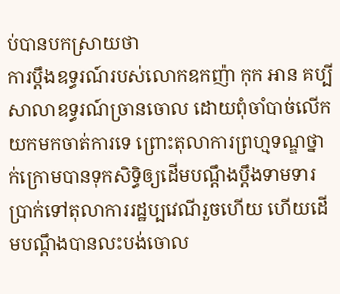ប់បានបកស្រាយថា
ការប្ដឹងឧទ្ធរណ៍របស់លោកឧកញ៉ា កុក អាន គប្បីសាលាឧទ្ធរណ៍ច្រានចោល ដោយពុំចាំបាច់លើកយកមកចាត់ការទេ ព្រោះតុលាការព្រហ្មទណ្ឌថ្នាក់ក្រោមបានទុកសិទ្ធិឲ្យដើមបណ្ដឹងប្ដឹងទាមទារ
ប្រាក់ទៅតុលាការរដ្ឋប្បវេណីរួចហើយ ហើយដើមបណ្ដឹងបានលះបង់ចោល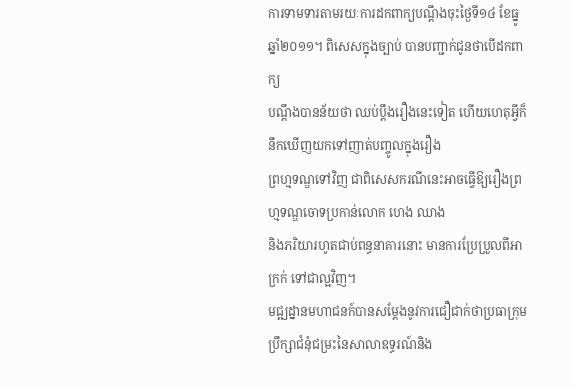ការទាមទារតាមរយៈការដកពាក្យបណ្ដឹងចុះថ្ងៃទី១៤ ខែធ្នូ ឆ្នាំ២០១១។ ពិសេសក្នុងច្បាប់ បានបញ្ជាក់ជូនថាបើដកពាក្យ
បណ្ដឹងបានន័យថា ឈប់ប្ដឹងរឿងនេះទៀត ហើយហេតុអ្វីក៏នឹកឃើញយកទៅញាត់បញ្ចូលក្នុងរឿង
ព្រហ្មទណ្ឌទៅវិញ ជាពិសេសករណីនេះអាចធ្វើឱ្យរឿងព្រហ្មទណ្ឌចោទប្រកាន់លោក ហេង ឈាង
និងភរិយារហូតជាប់ពន្ធនាគារនោះ មានការប្រែប្រួលពីអាក្រក់ ទៅជាល្អវិញ។
មជ្ឍដ្នានមហាជនក៍បានសម្តែងនូវការជឿជាក់ថាប្រធាក្រុមប្រឹក្សាជំនុំជម្រះនៃសាលាឧទ្ធរណ៍និង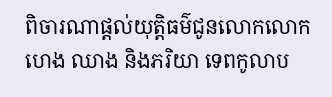ពិចារណាផ្តល់យុតិ្តធម៌ជូនលោកលោក ហេង ឈាង និងភរិយា ទេពកូលាប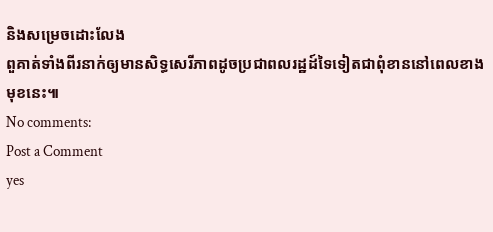និងសម្រេចដោះលែង
ពួគាត់ទាំងពីរនាក់ឲ្យមានសិទ្ធសេរីភាពដូចប្រជាពលរដ្ឋដ៍ទៃទៀតជាពុំខាននៅពេលខាងមុខនេះ៕
No comments:
Post a Comment
yes